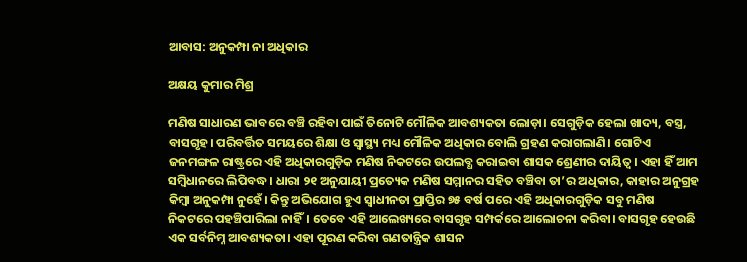ଆବାସ: ଅନୁକମ୍ପା ନା ଅଧିକାର

ଅକ୍ଷୟ କୁମାର ମିଶ୍ର

ମଣିଷ ସାଧାରଣ ଭାବରେ ବଞ୍ଚି ରହିବା ପାଇଁ ତିନୋଟି ମୌଳିକ ଆବଶ୍ୟକତା ଲୋଡ଼ା। ସେଗୁଡ଼ିକ ହେଲା ଖାଦ୍ୟ, ବସ୍ତ୍ର, ବାସଗୃହ। ପରିବର୍ତ୍ତିତ ସମୟରେ ଶିକ୍ଷା ଓ ସ୍ବାସ୍ଥ୍ୟ ମଧ୍ୟ ମୌଳିକ ଅଧିକାର ବୋଲି ଗ୍ରହଣ କରାଗଲାଣି। ଗୋଟିଏ ଜନମଙ୍ଗଳ ରାଷ୍ଟ୍ରରେ ଏହି ଅଧିକାରଗୁଡ଼ିକ ମଣିଷ ନିକଟରେ ଉପଲବ୍ଧ କରାଇବା ଶାସକ ଶ୍ରେଣୀର ଦାୟିତ୍ୱ। ଏହା ହିଁ ଆମ ସମ୍ବିଧାନରେ ଲିପିବଦ୍ଧ। ଧାରା ୨୧ ଅନୁଯାୟୀ ପ୍ରତ୍ୟେକ ମଣିଷ ସମ୍ମାନର ସହିତ ବଞ୍ଚିବା ତା’ର ଅଧିକାର, କାହାର ଅନୁଗ୍ରହ କିମ୍ବା ଅନୁକମ୍ପା ନୁହେଁ। କିନ୍ତୁ ଅଭିଯୋଗ ହୁଏ ସ୍ବାଧୀନତା ପ୍ରାପ୍ତିର ୭୫ ବର୍ଷ ପରେ ଏହି ଅଧିକାରଗୁଡ଼ିକ ସବୁ ମଣିଷ ନିକଟରେ ପହଞ୍ଚିପାରିଲା ନାହିଁ। ତେବେ ଏହି ଆଲେଖ୍ୟରେ ବାସଗୃହ ସମ୍ପର୍କରେ ଆଲୋଚନା କରିବା। ବାସଗୃହ ହେଉଛି ଏକ ସର୍ବନିମ୍ନ ଆବଶ୍ୟକତା। ଏହା ପୂରଣ କରିବା ଗଣତାନ୍ତ୍ରିକ ଶାସନ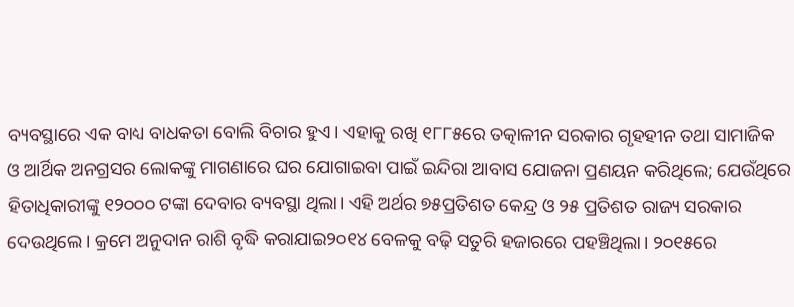ବ୍ୟବସ୍ଥାରେ ଏକ ବାଧ୍ୟ ବାଧକତା ବୋଲି ବିଚାର ହୁଏ। ଏହାକୁ ରଖି ୧୮୮୫ରେ ତତ୍କାଳୀନ ସରକାର ଗୃହହୀନ ତଥା ସାମାଜିକ ଓ ଆର୍ଥିକ ଅନଗ୍ରସର ଲୋକଙ୍କୁ ମାଗଣାରେ ଘର ଯୋଗାଇବା ପାଇଁ ଇନ୍ଦିରା ଆବାସ ଯୋଜନା ପ୍ରଣୟନ କରିଥିଲେ; ଯେଉଁଥିରେ ହିତାଧିକାରୀଙ୍କୁ ୧୨୦୦୦ ଟଙ୍କା ଦେବାର ବ୍ୟବସ୍ଥା ଥିଲା। ଏହି ଅର୍ଥର ୭୫ପ୍ରତିଶତ କେନ୍ଦ୍ର ଓ ୨୫ ପ୍ରତିଶତ ରାଜ୍ୟ ସରକାର ଦେଉଥିଲେ। କ୍ରମେ ଅନୁଦାନ ରାଶି ବୃଦ୍ଧି କରାଯାଇ୨୦୧୪ ବେଳକୁ ବଢ଼ି ସତୁରି ହଜାରରେ ପହଞ୍ଚିଥିଲା। ୨୦୧୫ରେ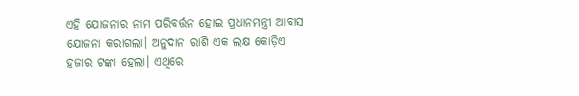ଏହି ଯୋଜନାର ନାମ ପରିବର୍ତ୍ତନ ହୋଇ ପ୍ରଧାନମନ୍ତ୍ରୀ ଆବାସ ଯୋଜନା କରାଗଲା। ଅନୁଦାନ ରାଶି ଏକ ଲକ୍ଷ କୋଡ଼ିଏ ହଜାର ଟଙ୍କା ହେଲା। ଏଥିରେ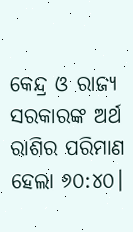କେନ୍ଦ୍ର ଓ ରାଜ୍ୟ ସରକାରଙ୍କ ଅର୍ଥ ରାଶିର ପରିମାଣ ହେଲା ୬୦:୪୦।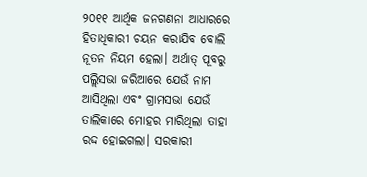୨୦୧୧ ଆର୍ଥିକ ଜନଗଣନା ଆଧାରରେ ହିତାଧିକାରୀ ଚୟନ କରାଯିବ ବୋଲି ନୂତନ ନିୟମ ହେଲା। ଅର୍ଥାତ୍‌ ପୂବରୁ ପଲ୍ଲିସଭା ଜରିଆରେ ଯେଉଁ ନାମ ଆସିଥିଲା ଏବଂ ଗ୍ରାମସଭା ଯେଉଁ ତାଲିକାରେ ମୋହର ମାରିଥିଲା ତାହା ରଦ୍ଦ ହୋଇଗଲା। ସରକାରୀ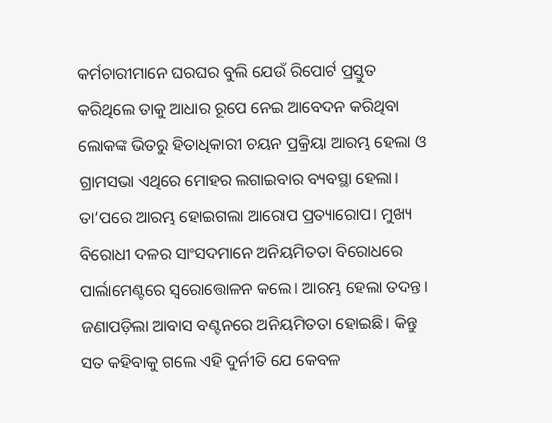କର୍ମଚାରୀମାନେ ଘରଘର ବୁଲି ଯେଉଁ ରିପୋର୍ଟ ପ୍ରସ୍ତୁତ କରିଥିଲେ ତାକୁ ଆଧାର ରୂପେ ନେଇ ଆବେଦନ କରିଥିବା ଲୋକଙ୍କ ଭିତରୁ ହିତାଧିକାରୀ ଚୟନ ପ୍ରକ୍ରିୟା ଆରମ୍ଭ ହେଲା ଓ ଗ୍ରାମସଭା ଏଥିରେ ମୋହର ଲଗାଇବାର ବ୍ୟବସ୍ଥା ହେଲା। ତା’ପରେ ଆରମ୍ଭ ହୋଇଗଲା ଆରୋପ ପ୍ରତ୍ୟାରୋପ। ମୁଖ୍ୟ ବିରୋଧୀ ଦଳର ସାଂସଦମାନେ ଅନିୟମିତତା ବିରୋଧରେ ପାର୍ଲାମେଣ୍ଟରେ ସ୍ବରୋତ୍ତୋଳନ କଲେ। ଆରମ୍ଭ ହେଲା ତଦନ୍ତ। ଜଣାପଡ଼ିଲା ଆବାସ ବଣ୍ଟନରେ ଅନିୟମିତତା ହୋଇଛି। କିନ୍ତୁ ସତ କହିବାକୁ ଗଲେ ଏହି ଦୁର୍ନୀତି ଯେ କେବଳ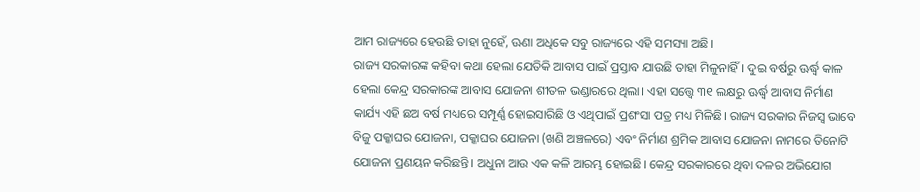ଆମ ରାଜ୍ୟରେ ହେଉଛି ତାହା ନୁହେଁ, ଊଣା ଅଧିକେ ସବୁ ରାଜ୍ୟରେ ଏହି ସମସ୍ୟା ଅଛି।
ରାଜ୍ୟ ସରକାରଙ୍କ କହିବା କଥା ହେଲା ଯେତିକି ଆବାସ ପାଇଁ ପ୍ରସ୍ତାବ ଯାଉଛି ତାହା ମିଳୁନାହିଁ। ଦୁଇ ବର୍ଷରୁ ଊର୍ଦ୍ଧ୍ୱ କାଳ ହେଲା କେନ୍ଦ୍ର ସରକାରଙ୍କ ଆବାସ ଯୋଜନା ଶୀତଳ ଭଣ୍ଡାରରେ ଥିଲା। ଏହା ସତ୍ତ୍ୱେ ୩୧ ଲକ୍ଷରୁ ଊର୍ଦ୍ଧ୍ୱ ଆବାସ ନିର୍ମାଣ କାର୍ଯ୍ୟ ଏହି ଛଅ ବର୍ଷ ମଧ୍ୟରେ ସମ୍ପୂର୍ଣ୍ଣ ହୋଇସାରିଛି ଓ ଏଥିପାଇଁ ପ୍ରଶଂସା ପତ୍ର ମଧ୍ୟ ମିଳିଛି। ରାଜ୍ୟ ସରକାର ନିଜସ୍ବ ଭାବେ ବିଜୁ ପକ୍କାଘର ଯୋଜନା, ପକ୍କାଘର ଯୋଜନା (ଖଣି ଅଞ୍ଚଳରେ) ଏବଂ ନିର୍ମାଣ ଶ୍ରମିକ ଆବାସ ଯୋଜନା ନାମରେ ତିନୋଟି ଯୋଜନା ପ୍ରଣୟନ କରିଛନ୍ତି। ଅଧୁନା ଆଉ ଏକ କଳି ଆରମ୍ଭ ହୋଇଛି। କେନ୍ଦ୍ର ସରକାରରେ ଥିବା ଦଳର ଅଭିଯୋଗ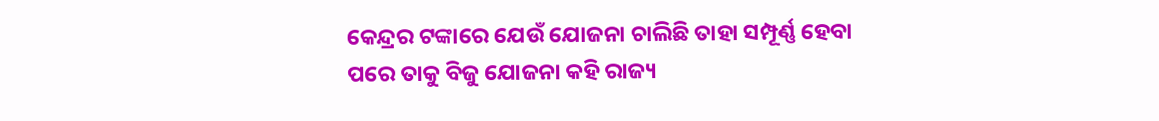କେନ୍ଦ୍ରର ଟଙ୍କାରେ ଯେଉଁ ଯୋଜନା ଚାଲିଛି ତାହା ସମ୍ପୂର୍ଣ୍ଣ ହେବା ପରେ ତାକୁ ବିଜୁ ଯୋଜନା କହି ରାଜ୍ୟ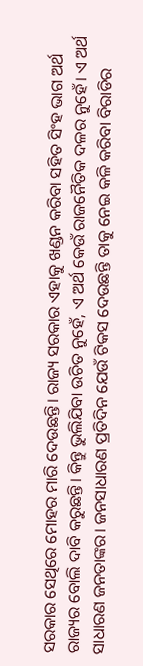ସରକାର ସେଥିରେ ମୋହର ମାରି ଦେଉଛନ୍ତି। ରାଜ୍ୟ ସରକାର ଏହାକୁ ଖଣ୍ଡନ କରିବା ସହିତ ସିଂହ ଭାଗ ଅର୍ଥ ରାଜ୍ୟର ବୋଲି ଦାବି କରୁଛନ୍ତି। କିନ୍ତୁ ଭୁଲିଯିବା ଉଚିତ ନୁହେଁ, ଏ ଅର୍ଥ କେଉଁ ରାଜନୈତିକ ଦଳର ନୁହେଁ। ଏ ଅର୍ଥ ସାଧାରଣ ଜନତାଙ୍କର। ଜନସାଧାରଣ ପ୍ରତିଦିନ ଯେଉଁ ଟିକସ ଦେଉଛନ୍ତି ତାକୁ ନେଇ କଳି କରିବା ବିରାଡିର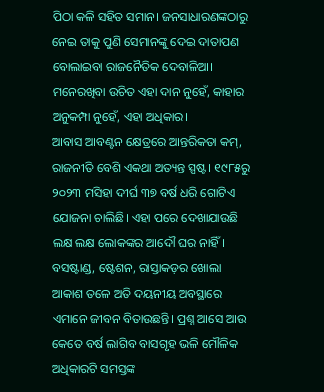ପିଠା କଳି ସହିତ ସମାନ। ଜନସାଧାରଣଙ୍କଠାରୁ ନେଇ ତାକୁ ପୁଣି ସେମାନଙ୍କୁ ଦେଇ ଦାତାପଣ ବୋଲାଇବା ରାଜନୈତିକ ଦେବାଳିଆ। ମନେରଖିବା ଉଚିତ ଏହା ଦାନ ନୁହେଁ, କାହାର ଅନୁକମ୍ପା ନୁହେଁ, ଏହା ଅଧିକାର।
ଆବାସ ଆବଣ୍ଟନ କ୍ଷେତ୍ରରେ ଆନ୍ତରିକତା କମ୍‌, ରାଜନୀତି ବେଶି ଏକଥା ଅତ୍ୟନ୍ତ ସ୍ପଷ୍ଟ। ୧୯୮୫ରୁ ୨୦୨୩ ମସିହା ଦୀର୍ଘ ୩୭ ବର୍ଷ ଧରି ଗୋଟିଏ ଯୋଜନା ଚାଲିଛି। ଏହା ପରେ ଦେଖାଯାଉଛି ଲକ୍ଷ ଲକ୍ଷ ଲୋକଙ୍କର ଆଦୌ ଘର ନାହିଁ। ବସଷ୍ଟାଣ୍ଡ, ଷ୍ଟେଶନ, ରାସ୍ତାକଡ଼ର ଖୋଲା ଆକାଶ ତଳେ ଅତି ଦୟନୀୟ ଅବସ୍ଥାରେ ଏମାନେ ଜୀବନ ବିତାଉଛନ୍ତି। ପ୍ରଶ୍ନ ଆସେ ଆଉ କେତେ ବର୍ଷ ଲାଗିବ ବାସଗୃହ ଭଳି ମୌଳିକ ଅଧିକାରଟି ସମସ୍ତଙ୍କ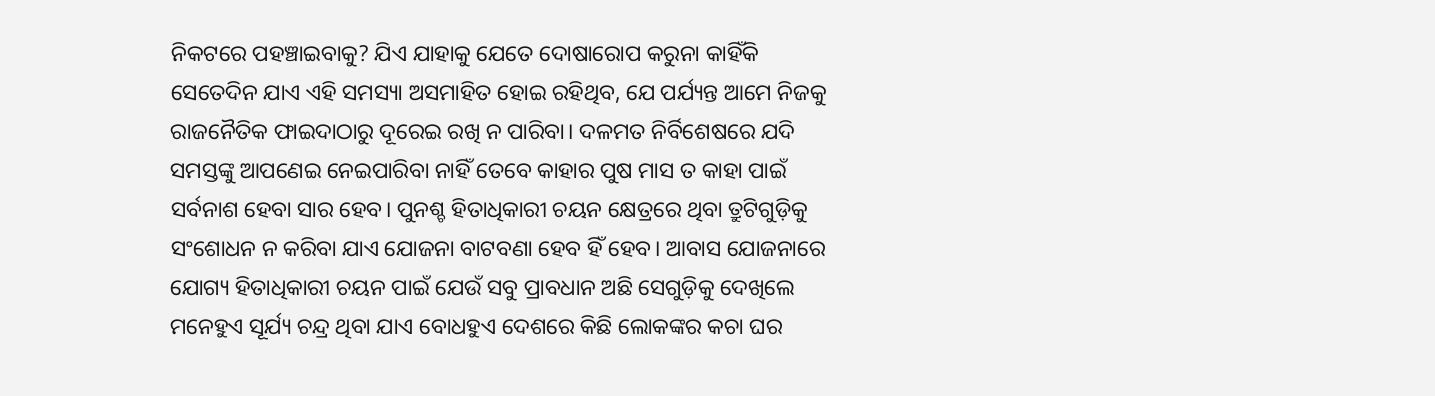ନିକଟରେ ପହଞ୍ଚାଇବାକୁ? ଯିଏ ଯାହାକୁ ଯେତେ ଦୋଷାରୋପ କରୁନା କାହିଁକି ସେତେଦିନ ଯାଏ ଏହି ସମସ୍ୟା ଅସମାହିତ ହୋଇ ରହିଥିବ, ଯେ ପର୍ଯ୍ୟନ୍ତ ଆମେ ନିଜକୁ ରାଜନୈତିକ ଫାଇଦାଠାରୁ ଦୂରେଇ ରଖି ନ ପାରିବା। ଦଳମତ ନିର୍ବିଶେଷରେ ଯଦି ସମସ୍ତଙ୍କୁ ଆପଣେଇ ନେଇପାରିବା ନାହିଁ ତେବେ କାହାର ପୁଷ ମାସ ତ କାହା ପାଇଁ ସର୍ବନାଶ ହେବା ସାର ହେବ। ପୁନଶ୍ଚ ହିତାଧିକାରୀ ଚୟନ କ୍ଷେତ୍ରରେ ଥିବା ତ୍ରୁଟିଗୁଡ଼ିକୁ ସଂଶୋଧନ ନ କରିବା ଯାଏ ଯୋଜନା ବାଟବଣା ହେବ ହିଁ ହେବ। ଆବାସ ଯୋଜନାରେ ଯୋଗ୍ୟ ହିତାଧିକାରୀ ଚୟନ ପାଇଁ ଯେଉଁ ସବୁ ପ୍ରାବଧାନ ଅଛି ସେଗୁଡ଼ିକୁ ଦେଖିଲେ ମନେହୁଏ ସୂର୍ଯ୍ୟ ଚନ୍ଦ୍ର ଥିବା ଯାଏ ବୋଧହୁଏ ଦେଶରେ କିଛି ଲୋକଙ୍କର କଚା ଘର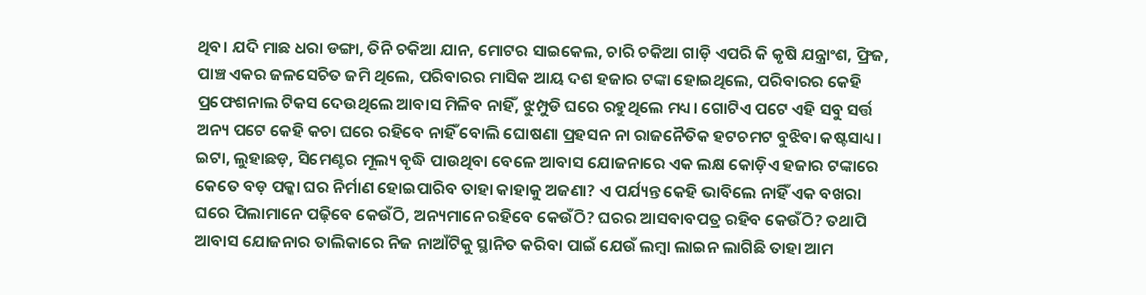ଥିବ। ଯଦି ମାଛ ଧରା ଡଙ୍ଗା, ତିନି ଚକିଆ ଯାନ, ମୋଟର ସାଇକେଲ, ଚାରି ଚକିଆ ଗାଡ଼ି ଏପରି କି କୃଷି ଯନ୍ତ୍ରାଂଶ, ଫ୍ରିଜ, ପାଞ୍ଚ ଏକର ଜଳସେଚିତ ଜମି ଥିଲେ, ପରିବାରର ମାସିକ ଆୟ ଦଶ ହଜାର ଟଙ୍କା ହୋଇଥିଲେ, ପରିବାରର କେହି ପ୍ରଫେଶନାଲ ଟିକସ ଦେଉଥିଲେ ଆବାସ ମିଳିବ ନାହିଁ, ଝୁମ୍ପୁଡି ଘରେ ରହୁଥିଲେ ମଧ୍ୟ। ଗୋଟିଏ ପଟେ ଏହି ସବୁ ସର୍ତ୍ତ ଅନ୍ୟ ପଟେ କେହି କଚା ଘରେ ରହିବେ ନାହିଁ ବୋଲି ଘୋଷଣା ପ୍ରହସନ ନା ରାଜନୈତିକ ହଟଚମଟ ବୁଝିବା କଷ୍ଟସାଧ୍ୟ।
ଇଟା, ଲୁହାଛଡ଼, ସିମେଣ୍ଟର ମୂଲ୍ୟ ବୃଦ୍ଧି ପାଉଥିବା ବେଳେ ଆବାସ ଯୋଜନାରେ ଏକ ଲକ୍ଷ କୋଡ଼ିଏ ହଜାର ଟଙ୍କାରେ କେତେ ବଡ଼ ପକ୍କା ଘର ନିର୍ମାଣ ହୋଇପାରିବ ତାହା କାହାକୁ ଅଜଣା? ଏ ପର୍ଯ୍ୟନ୍ତ କେହି ଭାବିଲେ ନାହିଁ ଏକ ବଖରା ଘରେ ପିଲାମାନେ ପଢ଼ିବେ କେଉଁଠି, ଅନ୍ୟମାନେ ରହିବେ କେଉଁଠି? ଘରର ଆସବାବପତ୍ର ରହିବ କେଉଁଠି? ତଥାପି ଆବାସ ଯୋଜନାର ତାଲିକାରେ ନିଜ ନାଆଁଟିକୁ ସ୍ଥାନିତ କରିବା ପାଇଁ ଯେଉଁ ଲମ୍ବା ଲାଇନ ଲାଗିଛି ତାହା ଆମ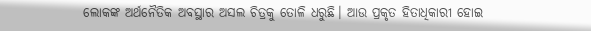ଲୋକଙ୍କ ଅର୍ଥନୈତିକ ଅବସ୍ଥାର ଅସଲ ଚିତ୍ରକୁ ତୋଳି ଧରୁଛି। ଆଉ ପ୍ରକୃତ ହିତାଧିକାରୀ ହୋଇ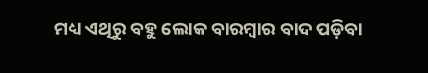ମଧ୍ୟ ଏଥିରୁ ବହୁ ଲୋକ ବାରମ୍ବାର ବାଦ ପଡ଼ିବା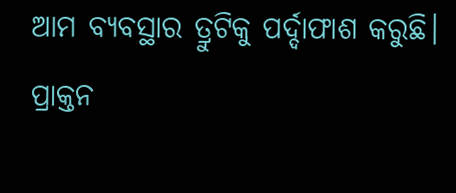ଆମ ବ୍ୟବସ୍ଥାର ତ୍ରୁଟିକୁ ପର୍ଦ୍ଦାଫାଶ କରୁଛି।
ପ୍ରାକ୍ତନ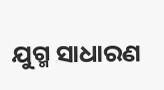ଯୁଗ୍ମ ସାଧାରଣ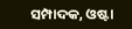ସମ୍ପାଦକ, ଓଷ୍ଟା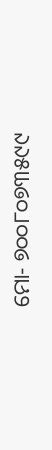ମୋ- ୭୦୦୮୦୭୩୫୯୯